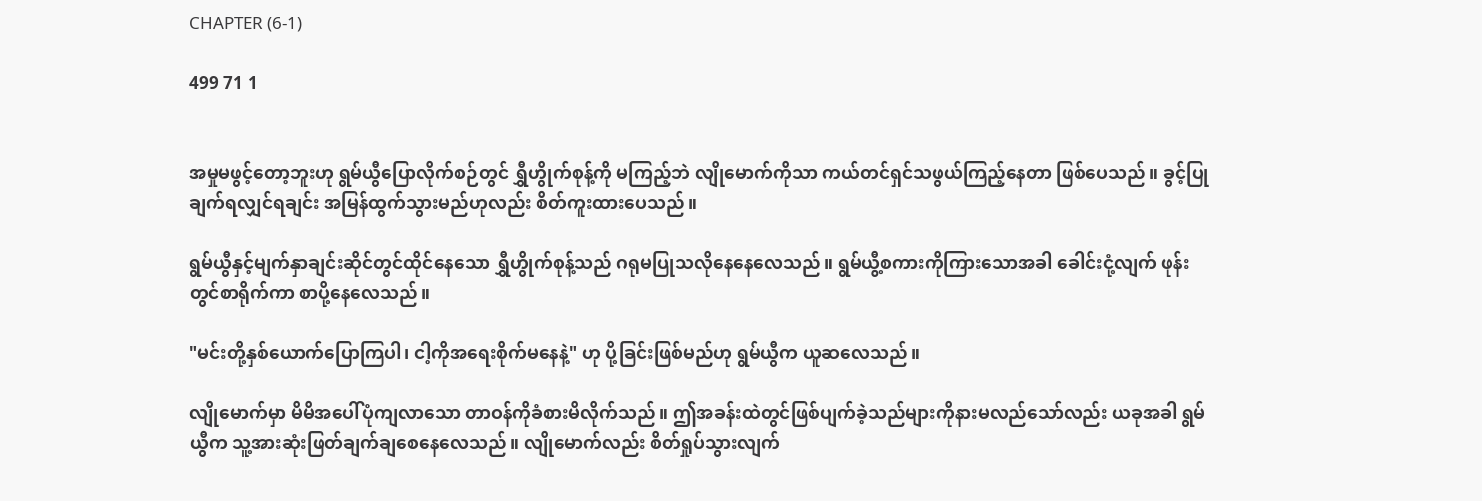CHAPTER (6-1)

499 71 1


အမှုမဖွင့်တော့ဘူးဟု ရွမ်ယွီပြောလိုက်စဉ်တွင် ရွှီဟွိုက်စုန့်ကို မကြည့်ဘဲ လျိုမောက်ကိုသာ ကယ်တင်ရှင်သဖွယ်ကြည့်နေတာ ဖြစ်ပေသည်။ ခွင့်ပြုချက်ရလျှင်ရချင်း အမြန်ထွက်သွားမည်ဟုလည်း စိတ်ကူးထားပေသည်။

ရွမ်ယွီနှင့်မျက်နှာချင်းဆိုင်တွင်ထိုင်နေသော ရွှီဟွိုက်စုန့်သည် ဂရုမပြုသလိုနေနေလေသည်။ ရွမ်ယွီ့စကားကိုကြားသောအခါ ခေါင်းငုံ့လျက် ဖုန်းတွင်စာရိုက်ကာ စာပို့နေလေသည်။

"မင်းတို့နှစ်ယောက်ပြောကြပါ၊ ငါ့ကိုအရေးစိုက်မနေနဲ့" ဟု ပို့ခြင်းဖြစ်မည်ဟု ရွမ်ယွီက ယူဆလေသည်။

လျိုမောက်မှာ မိမိအပေါ်ပုံကျလာသော တာဝန်ကိုခံစားမိလိုက်သည်။ ဤအခန်းထဲတွင်ဖြစ်ပျက်ခဲ့သည်များကိုနားမလည်သော်လည်း ယခုအခါ ရွမ်ယွီက သူ့အားဆုံးဖြတ်ချက်ချစေနေလေသည်။ လျိုမောက်လည်း စိတ်ရှုပ်သွားလျက်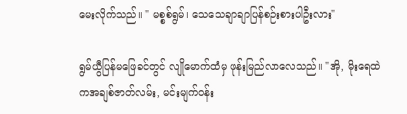မေးလိုက်သည်။ " မစ္စစ်ရွမ်၊ သေသေချာချာပြန်စဉ်းစားပါဦးလား"

ရွမ်ယွီပြန်မဖြေခင်တွင် လျိုမောက်ထံမှ ဖုန်းမြည်လာလေသည်။ "အို, မိုးရေထဲကအချစ်ဇာတ်လမ်း, မင်းမျက်ဝန်း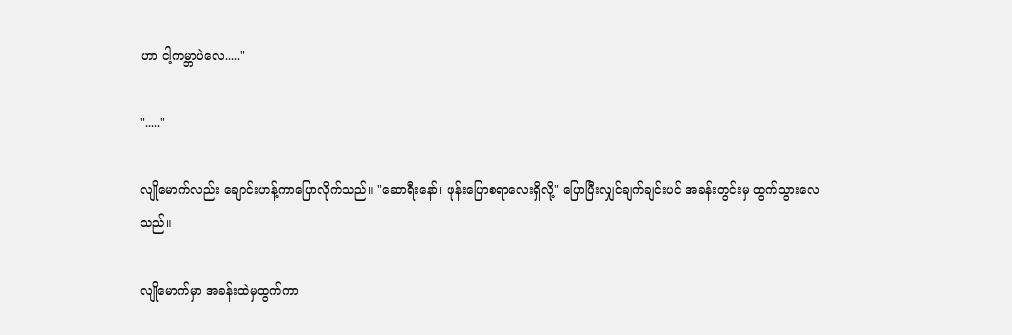ဟာ ငါ့ကမ္ဘာပဲလေ....."

"....."

လျိုမောက်လည်း ချောင်းဟန့်ကာပြောလိုက်သည်။ "ဆောရီးနော်၊ ဖုန်းပြောစရာလေးရှိလို့" ပြောပြီးလျှင်ချက်ချင်းပင် အခန်းတွင်းမှ ထွက်သွားလေသည်။

လျိုမောက်မှာ အခန်းထဲမှထွက်ကာ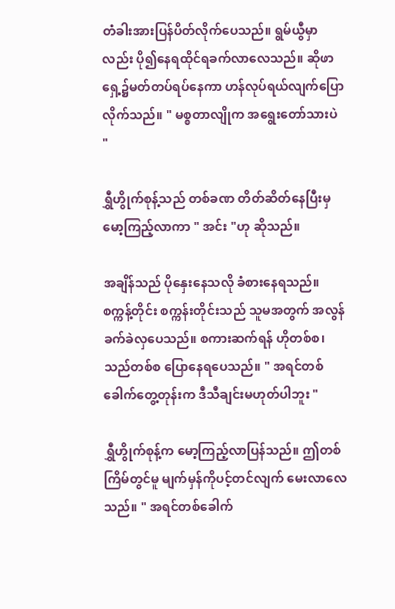တံခါးအားပြန်ပိတ်လိုက်ပေသည်။ ရွမ်ယွီမှာလည်း ပို၍နေရထိုင်ရခက်လာလေသည်။ ဆိုဖာရှေ့၌မတ်တပ်ရပ်နေကာ ဟန်လုပ်ရယ်လျက်ပြောလိုက်သည်။ " မစ္စတာလျိုက အရွေးတော်သားပဲ "

ရွှီဟွိုက်စုန့်သည် တစ်ခဏ တိတ်ဆိတ်နေပြီးမှ မော့ကြည့်လာကာ " အင်း "ဟု ဆိုသည်။

အချိန်သည် ပိုနှေးနေသလို ခံစားနေရသည်။ စက္ကန့်တိုင်း စက္ကန်းတိုင်းသည် သူမအတွက် အလွန်ခက်ခဲလှပေသည်။ စကားဆက်ရန် ဟိုတစ်စ၊သည်တစ်စ ပြောနေရပေသည်။ " အရင်တစ်ခေါက်တွေ့တုန်းက ဒီသီချင်းမဟုတ်ပါဘူး "

ရွှီဟွိုက်စုန့်က မော့ကြည့်လာပြန်သည်။ ဤတစ်ကြိမ်တွင်မူ မျက်မှန်ကိုပင့်တင်လျက် မေးလာလေသည်။ " အရင်တစ်ခေါက်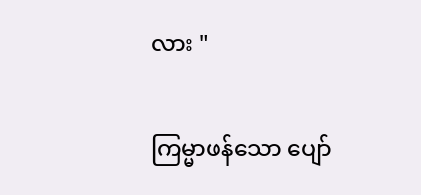လား "

ကြမ္မာဖန်သော ပျော်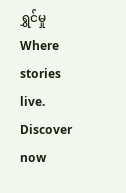ရွှင်မှုWhere stories live. Discover now